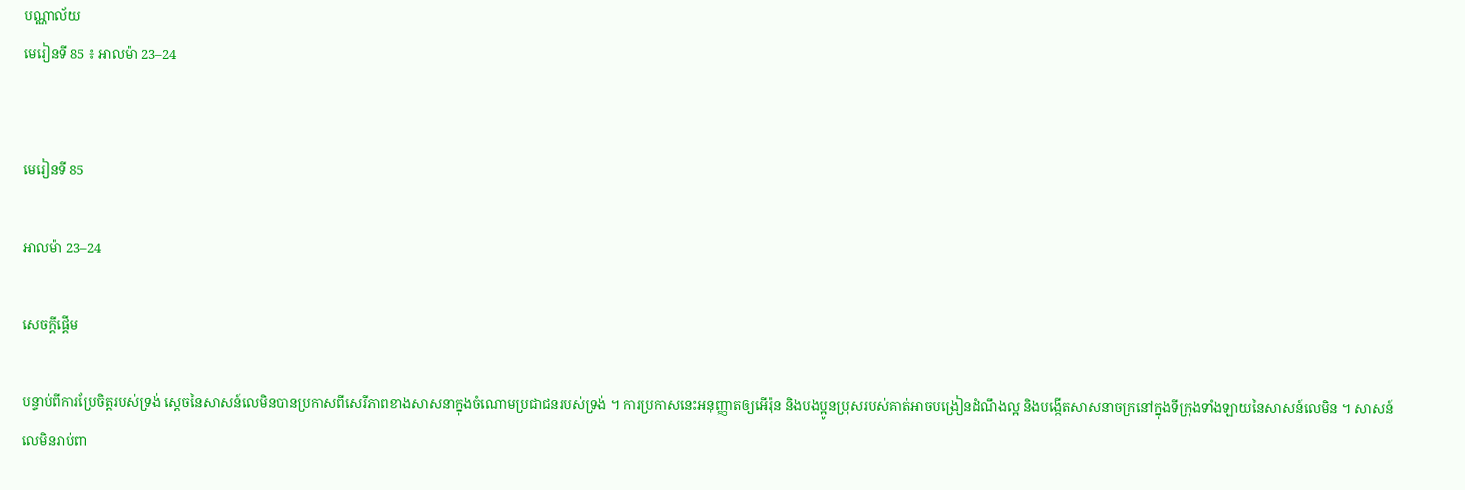បណ្ណាល័យ
មេរៀនទី 85 ៖ អាលម៉ា 23–24


មេរៀនទី 85

អាលម៉ា 23–24

សេចក្តីផ្ដើម

បន្ទាប់ពីការប្រែចិត្តរបស់ទ្រង់ ស្ដេចនៃសាសន៍លេមិនបានប្រកាសពីសេរីភាពខាងសាសនាក្នុងចំណោមប្រជាជនរបស់ទ្រង់ ។ ការប្រកាសនេះអនុញ្ញាតឲ្យអើរ៉ុន និងបងប្អូនប្រុសរបស់គាត់អាចបង្រៀនដំណឹងល្អ និងបង្កើតសាសនាចក្រនៅក្នុងទីក្រុងទាំងឡាយនៃសាសន៍លេមិន ។ សាសន៍លេមិនរាប់ពា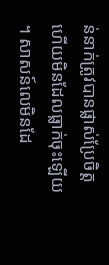ន់នាក់ត្រូវបានផ្លាស់ប្រែចិត្ត ហើយមិនដែលធ្លាក់ចុះឡើយ ។ សាសន៍លេមិនដែ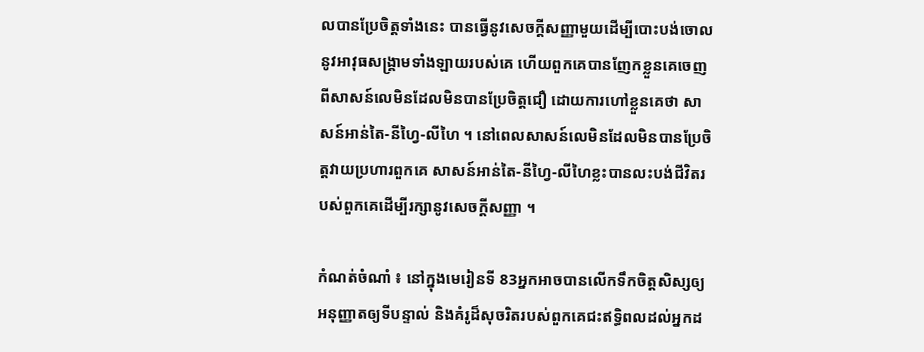លបានប្រែចិត្តទាំងនេះ បានធ្វើនូវសេចក្ដីសញ្ញាមួយដើម្បីបោះបង់ចោលនូវអាវុធសង្គ្រាមទាំងឡាយរបស់គេ ហើយពួកគេបានញែកខ្លួនគេចេញពីសាសន៍លេមិនដែលមិនបានប្រែចិត្តជឿ ដោយការហៅខ្លួនគេថា សាសន៍អាន់តៃ-នីហ្វៃ-លីហៃ ។ នៅពេលសាសន៍លេមិនដែលមិនបានប្រែចិត្តវាយប្រហារពួកគេ សាសន៍អាន់តៃ-នីហ្វៃ-លីហៃខ្លះបានលះបង់ជីវិតរបស់ពួកគេដើម្បីរក្សានូវសេចក្ដីសញ្ញា ។

កំណត់ចំណាំ ៖ នៅក្នុងមេរៀនទី 83អ្នកអាចបានលើកទឹកចិត្តសិស្សឲ្យអនុញ្ញាតឲ្យទីបន្ទាល់ និងគំរូដ៏សុចរិតរបស់ពួកគេជះឥទ្ធិពលដល់អ្នកដ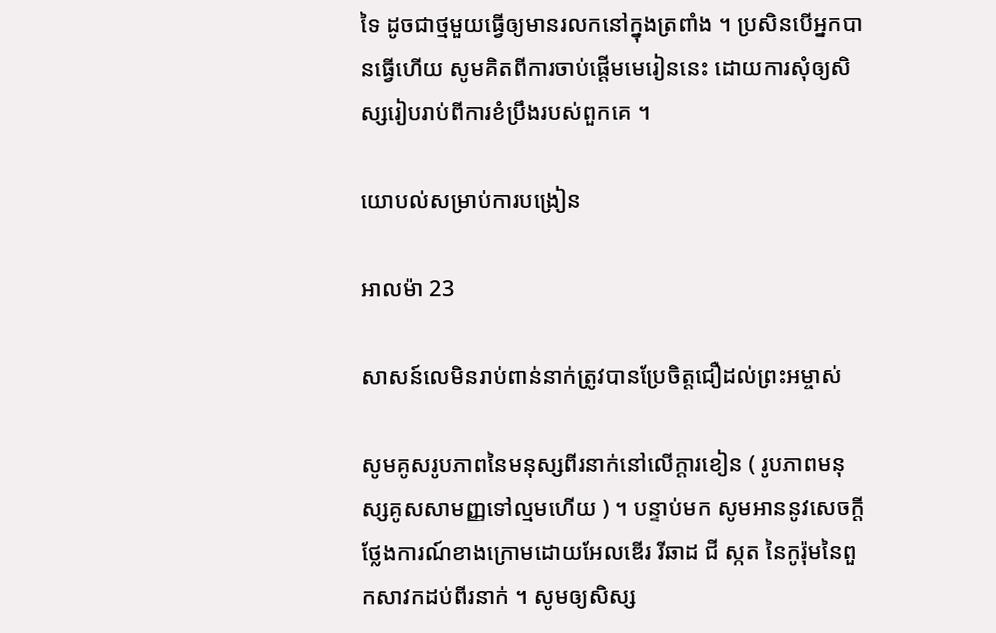ទៃ ដូចជាថ្មមួយធ្វើឲ្យមានរលកនៅក្នុងត្រពាំង ។ ប្រសិនបើអ្នកបានធ្វើហើយ សូមគិតពីការចាប់ផ្ដើមមេរៀននេះ ដោយការសុំឲ្យសិស្សរៀបរាប់ពីការខំប្រឹងរបស់ពួកគេ ។

យោបល់សម្រាប់ការបង្រៀន

អាលម៉ា 23

សាសន៍លេមិនរាប់ពាន់នាក់ត្រូវបានប្រែចិត្តជឿដល់ព្រះអម្ចាស់

សូមគូសរូបភាពនៃមនុស្សពីរនាក់នៅលើក្ដារខៀន ( រូបភាពមនុស្សគូសសាមញ្ញទៅល្មមហើយ ) ។ បន្ទាប់មក សូមអាននូវសេចក្ដីថ្លែងការណ៍ខាងក្រោមដោយអែលឌើរ រីឆាដ ជី ស្កត នៃកូរ៉ុមនៃពួកសាវកដប់ពីរនាក់ ។ សូមឲ្យសិស្ស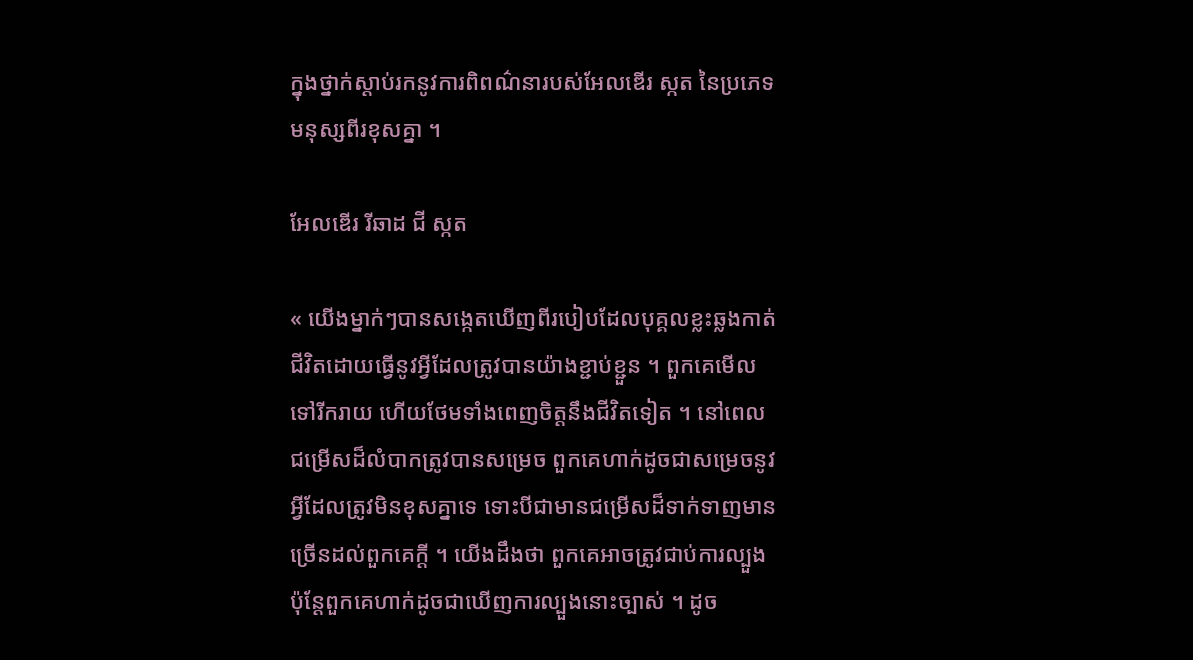ក្នុងថ្នាក់ស្ដាប់រកនូវការពិពណ៌នារបស់អែលឌើរ ស្កត នៃប្រភេទមនុស្សពីរខុសគ្នា ។

អែលឌើរ រីឆាដ ជី ស្កត

« យើងម្នាក់ៗបានសង្កេតឃើញពីរបៀបដែលបុគ្គលខ្លះឆ្លងកាត់ជីវិតដោយធ្វើនូវអ្វីដែលត្រូវបានយ៉ាងខ្ជាប់ខ្ជួន ។ ពួកគេមើលទៅរីករាយ ហើយថែមទាំងពេញចិត្តនឹងជីវិតទៀត ។ នៅពេលជម្រើសដ៏លំបាកត្រូវបានសម្រេច ពួកគេហាក់ដូចជាសម្រេចនូវអ្វីដែលត្រូវមិនខុសគ្នាទេ ទោះបីជាមានជម្រើសដ៏ទាក់ទាញមានច្រើនដល់ពួកគេក្ដី ។ យើងដឹងថា ពួកគេអាចត្រូវជាប់ការល្បួង ប៉ុន្ដែពួកគេហាក់ដូចជាឃើញការល្បួងនោះច្បាស់ ។ ដូច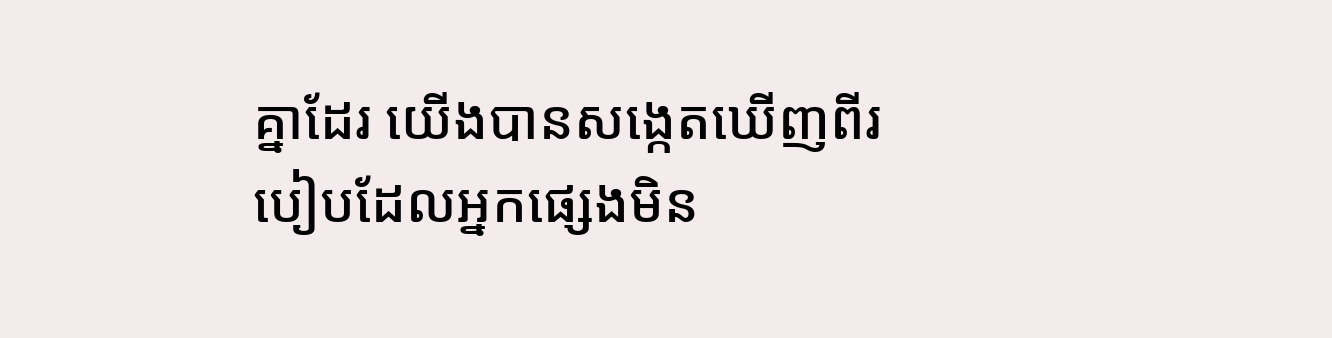គ្នាដែរ យើងបានសង្កេតឃើញពីរបៀបដែលអ្នកផ្សេងមិន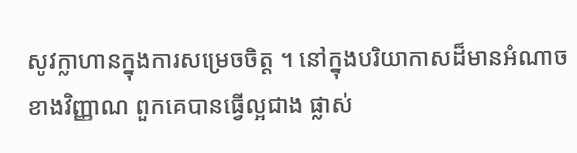សូវក្លាហានក្នុងការសម្រេចចិត្ត ។ នៅក្នុងបរិយាកាសដ៏មានអំណាចខាងវិញ្ញាណ ពួកគេបានធ្វើល្អជាង ផ្លាស់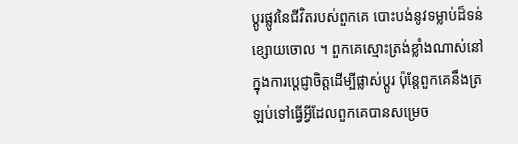ប្ដូរផ្លូវនៃជីវិតរបស់ពួកគេ បោះបង់នូវទម្លាប់ដ៏ទន់ខ្សោយចោល ។ ពួកគេស្មោះត្រង់ខ្លាំងណាស់នៅក្នុងការប្ដេជ្ញាចិត្តដើម្បីផ្លាស់ប្ដូរ ប៉ុន្ដែពួកគេនឹងត្រឡប់ទៅធ្វើអ្វីដែលពួកគេបានសម្រេច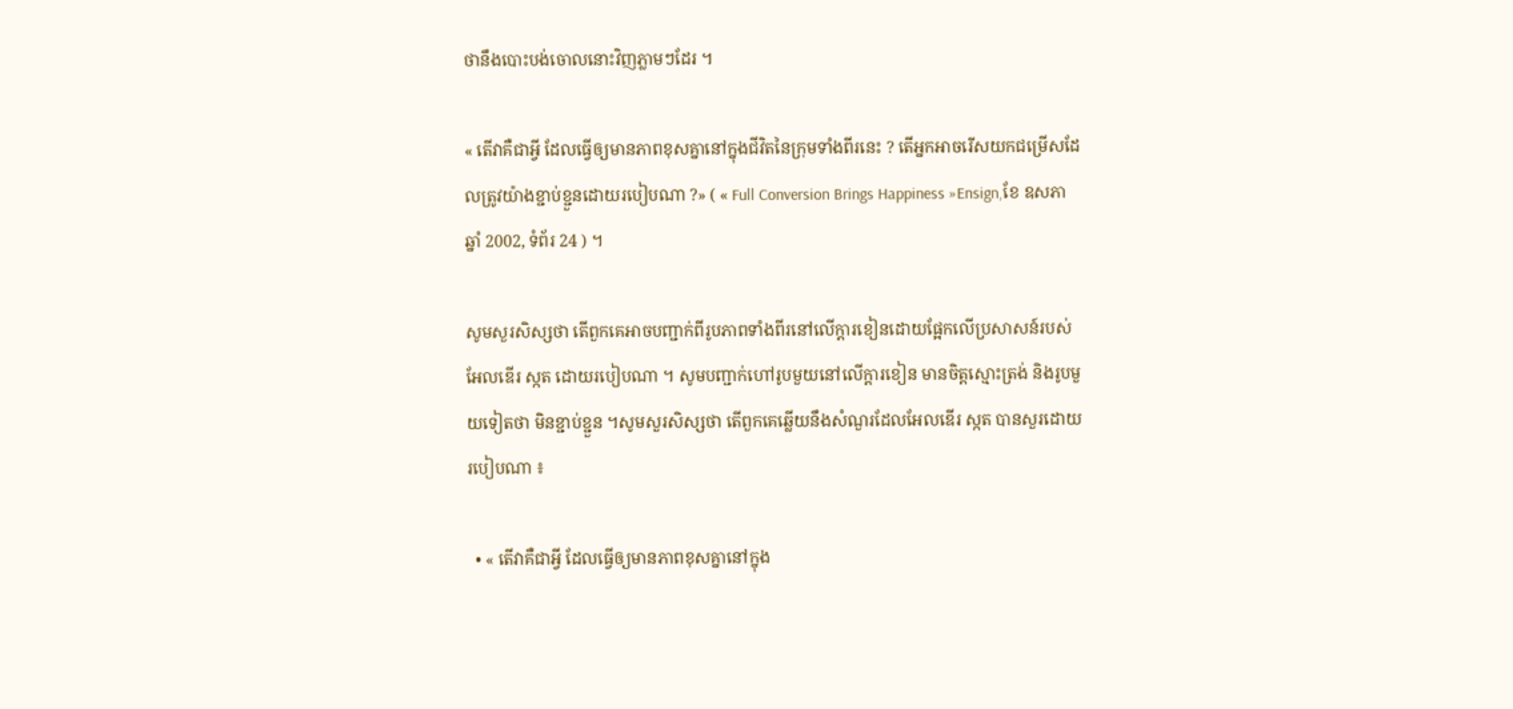ថានឹងបោះបង់ចោលនោះវិញភ្លាមៗដែរ ។

« តើវាគឺជាអ្វី ដែលធ្វើឲ្យមានភាពខុសគ្នានៅក្នុងជីវិតនៃក្រុមទាំងពីរនេះ ? តើអ្នកអាចរើសយកជម្រើសដែលត្រូវយ៉ាងខ្ជាប់ខ្ជួនដោយរបៀបណា ?» ( « Full Conversion Brings Happiness »Ensign,ខែ ឧសភា ឆ្នាំ 2002, ទំព័រ 24 ) ។

សូមសួរសិស្សថា តើពួកគេអាចបញ្ជាក់ពីរូបភាពទាំងពីរនៅលើក្ដារខៀនដោយផ្អែកលើប្រសាសន៍របស់អែលឌើរ ស្កត ដោយរបៀបណា ។ សូមបញ្ជាក់ហៅរូបមួយនៅលើក្ដារខៀន មានចិត្តស្មោះត្រង់ និងរូបមួយទៀតថា មិនខ្ជាប់ខ្ជួន ។សូមសួរសិស្សថា តើពួកគេឆ្លើយនឹងសំណួរដែលអែលឌើរ ស្កត បានសួរដោយរបៀបណា ៖

  • « តើវាគឺជាអ្វី ដែលធ្វើឲ្យមានភាពខុសគ្នានៅក្នុង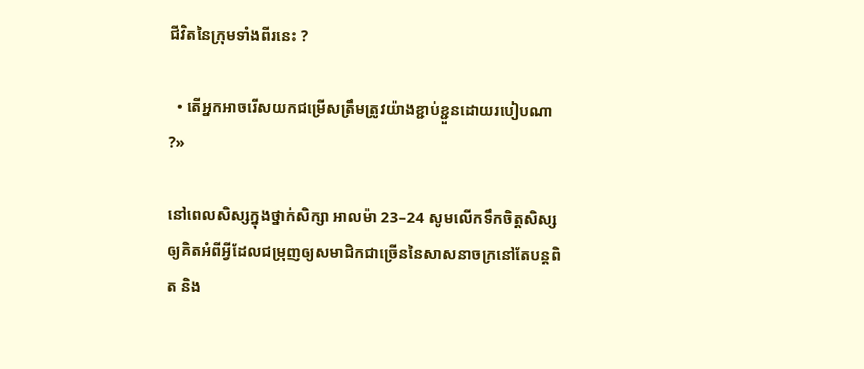ជីវិតនៃក្រុមទាំងពីរនេះ ?

  • តើអ្នកអាចរើសយកជម្រើសត្រឹមត្រូវយ៉ាងខ្ជាប់ខ្ជួនដោយរបៀបណា ?»

នៅពេលសិស្សក្នុងថ្នាក់សិក្សា អាលម៉ា 23–24 សូមលើកទឹកចិត្តសិស្សឲ្យគិតអំពីអ្វីដែលជម្រុញឲ្យសមាជិកជាច្រើននៃសាសនាចក្រនៅតែបន្ដពិត និង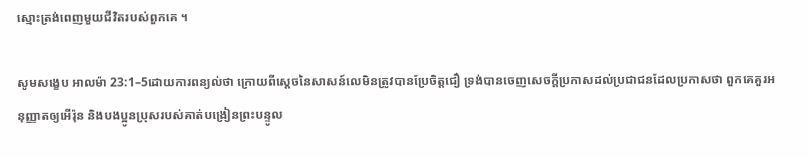ស្មោះត្រង់ពេញមួយជីវិតរបស់ពួកគេ ។

សូមសង្ខេប អាលម៉ា 23:1–5ដោយការពន្យល់ថា ក្រោយពីស្ដេចនៃសាសន៍លេមិនត្រូវបានប្រែចិត្តជឿ ទ្រង់បានចេញសេចក្ដីប្រកាសដល់ប្រជាជនដែលប្រកាសថា ពួកគេគួរអនុញ្ញាតឲ្យអើរ៉ុន និងបងប្អូនប្រុសរបស់គាត់បង្រៀនព្រះបន្ទូល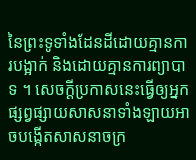នៃព្រះទូទាំងដែនដីដោយគ្មានការបង្អាក់ និងដោយគ្មានការព្យាបាទ ។ សេចក្ដីប្រកាសនេះធ្វើឲ្យអ្នកផ្សព្វផ្សាយសាសនាទាំងឡាយអាចបង្កើតសាសនាចក្រ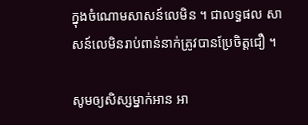ក្នុងចំណោមសាសន៍លេមិន ។ ជាលទ្ធផល សាសន៍លេមិនរាប់ពាន់នាក់ត្រូវបានប្រែចិត្តជឿ ។

សូមឲ្យសិស្សម្នាក់អាន អា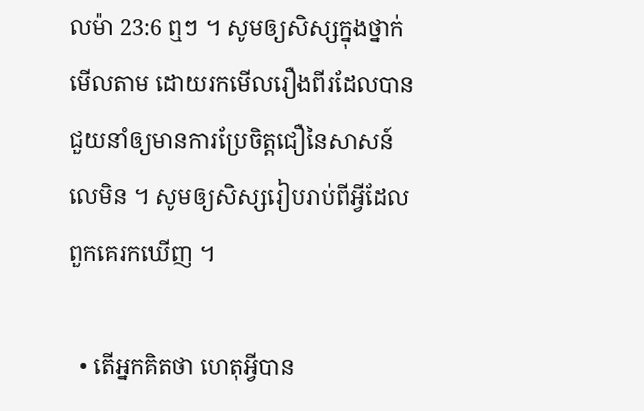លម៉ា 23:6 ឮៗ ។ សូមឲ្យសិស្សក្នុងថ្នាក់មើលតាម ដោយរកមើលរឿងពីរដែលបានជួយនាំឲ្យមានការប្រែចិត្តជឿនៃសាសន៍លេមិន ។ សូមឲ្យសិស្សរៀបរាប់ពីអ្វីដែលពួកគេរកឃើញ ។

  • តើអ្នកគិតថា ហេតុអ្វីបាន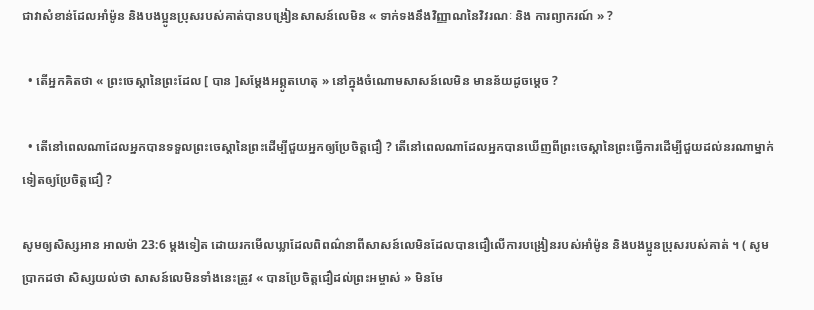ជាវាសំខាន់ដែលអាំម៉ូន និងបងប្អូនប្រុសរបស់គាត់បានបង្រៀនសាសន៍លេមិន « ទាក់ទងនឹងវិញ្ញាណនៃវិវរណៈ និង ការព្យាករណ៍ » ?

  • តើអ្នកគិតថា « ព្រះចេស្ដានៃព្រះដែល [ បាន ]សម្ដែងអព្ភូតហេតុ » នៅក្នុងចំណោមសាសន៍លេមិន មានន័យដូចម្តេច ?

  • តើនៅពេលណាដែលអ្នកបានទទួលព្រះចេស្ដានៃព្រះដើម្បីជួយអ្នកឲ្យប្រែចិត្តជឿ ? តើនៅពេលណាដែលអ្នកបានឃើញពីព្រះចេស្ដានៃព្រះធ្វើការដើម្បីជួយដល់នរណាម្នាក់ទៀតឲ្យប្រែចិត្តជឿ ?

សូមឲ្យសិស្សអាន អាលម៉ា 23:6 ម្ដងទៀត ដោយរកមើលឃ្លាដែលពិពណ៌នាពីសាសន៍លេមិនដែលបានជឿលើការបង្រៀនរបស់អាំម៉ូន និងបងប្អូនប្រុសរបស់គាត់ ។ ( សូមប្រាកដថា សិស្សយល់ថា សាសន៍លេមិនទាំងនេះត្រូវ « បានប្រែចិត្តជឿដល់ព្រះអម្ចាស់ » មិនមែ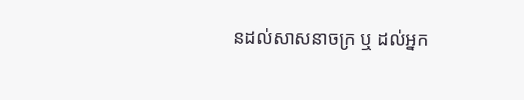នដល់សាសនាចក្រ ឬ ដល់អ្នក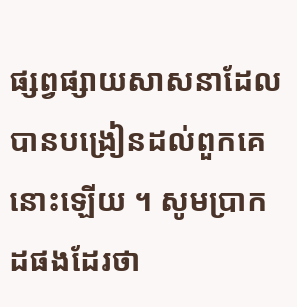ផ្សព្វផ្សាយសាសនាដែលបានបង្រៀនដល់ពួកគេនោះឡើយ ។ សូមប្រាកដផងដែរថា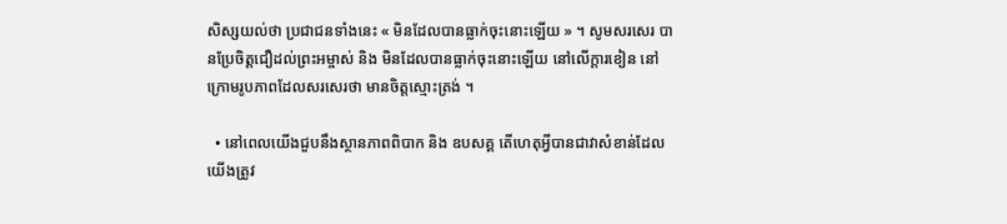សិស្សយល់ថា ប្រជាជនទាំងនេះ « មិនដែលបានធ្លាក់ចុះនោះឡើយ » ។ សូមសរសេរ បានប្រែចិត្តជឿដល់ព្រះអម្ចាស់ និង មិនដែលបានធ្លាក់ចុះនោះឡើយ នៅលើក្ដារខៀន នៅក្រោមរូបភាពដែលសរសេរថា មានចិត្តស្មោះត្រង់ ។

  • នៅពេលយើងជួបនឹងស្ថានភាពពិបាក និង ឧបសគ្គ តើហេតុអ្វីបានជាវាសំខាន់ដែលយើងត្រូវ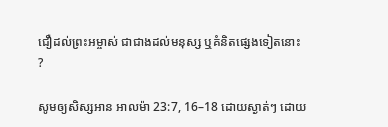ជឿដល់ព្រះអម្ចាស់ ជាជាងដល់មនុស្ស ឬគំនិតផ្សេងទៀតនោះ ?

សូមឲ្យសិស្សអាន អាលម៉ា 23:7, 16–18 ដោយស្ងាត់ៗ ដោយ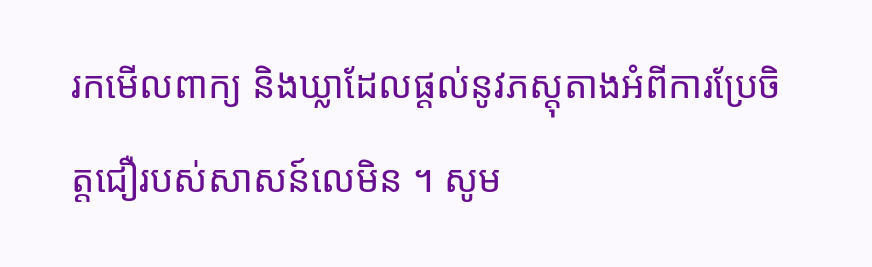រកមើលពាក្យ និងឃ្លាដែលផ្ដល់នូវភស្ដុតាងអំពីការប្រែចិត្តជឿរបស់សាសន៍លេមិន ។ សូម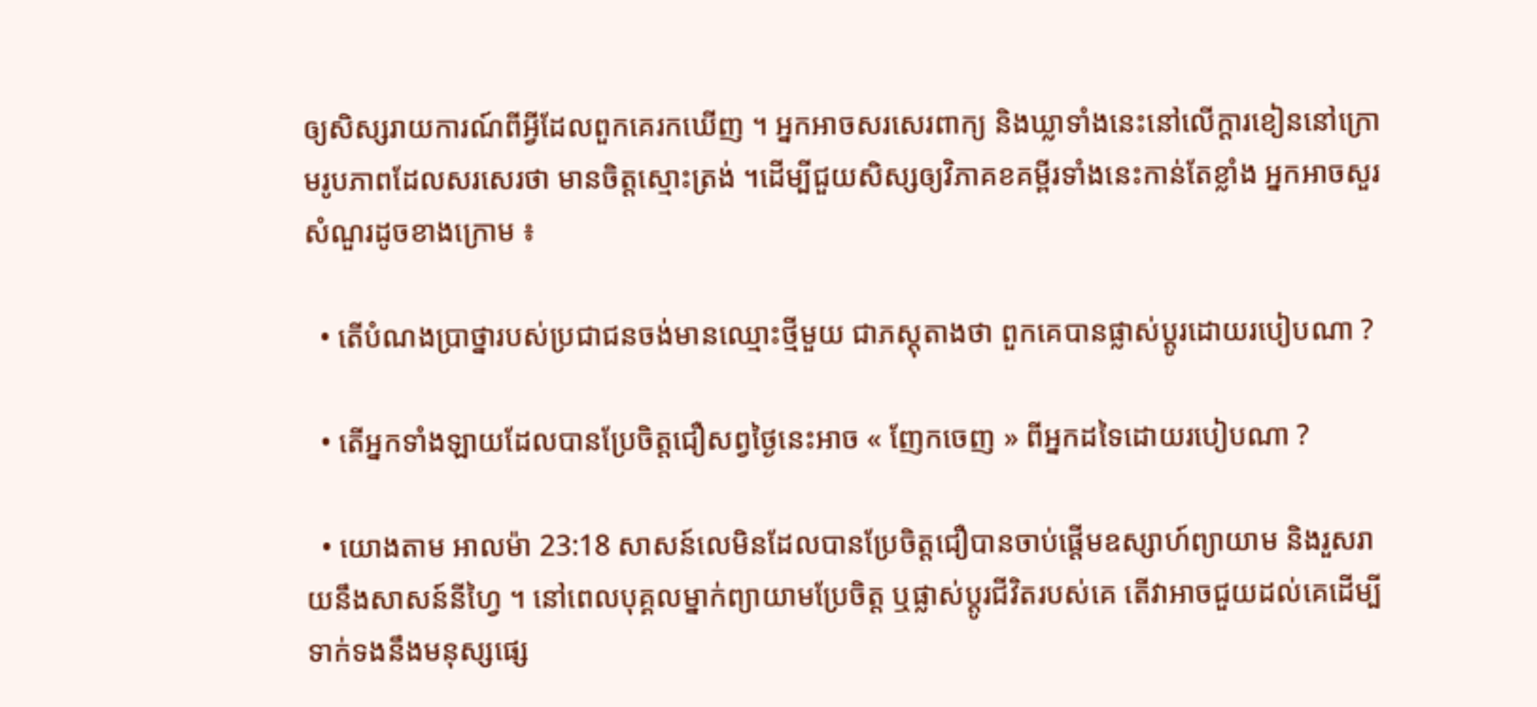ឲ្យសិស្សរាយការណ៍ពីអ្វីដែលពួកគេរកឃើញ ។ អ្នកអាចសរសេរពាក្យ និងឃ្លាទាំងនេះនៅលើក្ដារខៀននៅក្រោមរូបភាពដែលសរសេរថា មានចិត្តស្មោះត្រង់ ។ដើម្បីជួយសិស្សឲ្យវិភាគខគម្ពីរទាំងនេះកាន់តែខ្លាំង អ្នកអាចសួរសំណួរដូចខាងក្រោម ៖

  • តើបំណងប្រាថ្នារបស់ប្រជាជនចង់មានឈ្មោះថ្មីមួយ ជាភស្ដុតាងថា ពួកគេបានផ្លាស់ប្ដូរដោយរបៀបណា ?

  • តើអ្នកទាំងឡាយដែលបានប្រែចិត្តជឿសព្វថ្ងៃនេះអាច « ញែកចេញ » ពីអ្នកដទៃដោយរបៀបណា ?

  • យោងតាម អាលម៉ា 23:18 សាសន៍លេមិនដែលបានប្រែចិត្តជឿបានចាប់ផ្ដើមឧស្សាហ៍ព្យាយាម និងរួសរាយនឹងសាសន៍នីហ្វៃ ។ នៅពេលបុគ្គលម្នាក់ព្យាយាមប្រែចិត្ត ឬផ្លាស់ប្ដូរជីវិតរបស់គេ តើវាអាចជួយដល់គេដើម្បីទាក់ទងនឹងមនុស្សផ្សេ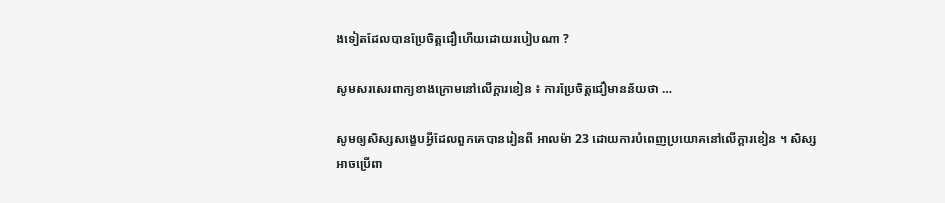ងទៀតដែលបានប្រែចិត្តជឿហើយដោយរបៀបណា ?

សូមសរសេរពាក្យខាងក្រោមនៅលើក្ដារខៀន ៖ ការប្រែចិត្តជឿមានន័យថា …

សូមឲ្យសិស្សសង្ខេបអ្វីដែលពួកគេបានរៀនពី អាលម៉ា 23 ដោយការបំពេញប្រយោគនៅលើក្ដារខៀន ។ សិស្សអាចប្រើពា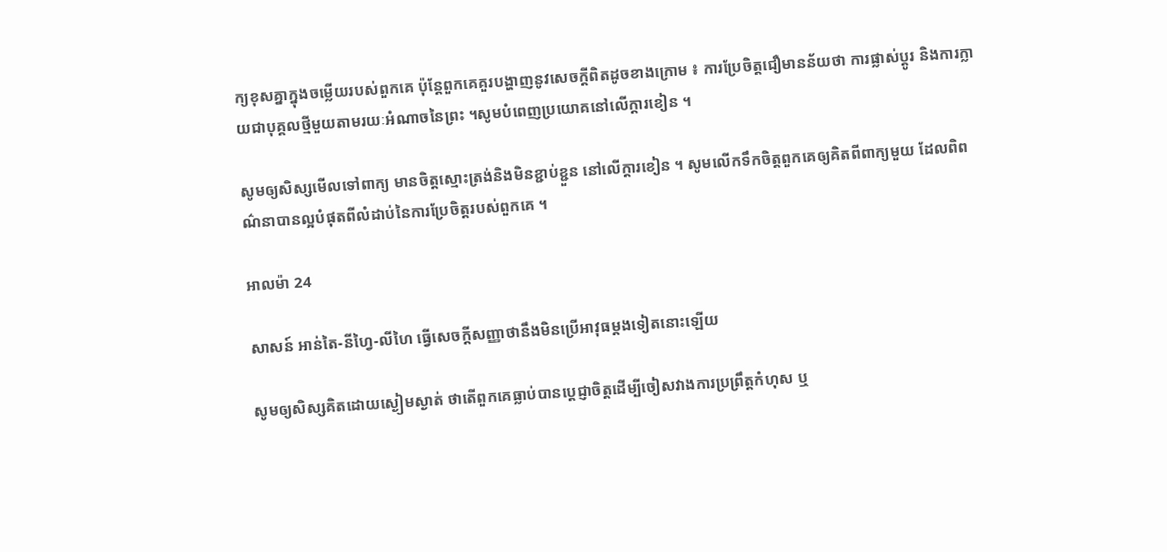ក្យខុសគ្នាក្នុងចម្លើយរបស់ពួកគេ ប៉ុន្ដែពួកគេគួរបង្ហាញនូវសេចក្ដីពិតដូចខាងក្រោម ៖ ការប្រែចិត្តជឿមានន័យថា ការផ្លាស់ប្ដូរ និងការក្លាយជាបុគ្គលថ្មីមួយតាមរយៈអំណាចនៃព្រះ ។សូមបំពេញប្រយោគនៅលើក្ដារខៀន ។

សូមឲ្យសិស្សមើលទៅពាក្យ មានចិត្តស្មោះត្រង់និងមិនខ្ជាប់ខ្ជួន នៅលើក្ដារខៀន ។ សូមលើកទឹកចិត្តពួកគេឲ្យគិតពីពាក្យមួយ ដែលពិពណ៌នាបានល្អបំផុតពីលំដាប់នៃការប្រែចិត្តរបស់ពួកគេ ។

អាលម៉ា 24

សាសន៍ អាន់តៃ-នីហ្វៃ-លីហៃ ធ្វើសេចក្ដីសញ្ញាថានឹងមិនប្រើអាវុធម្ដងទៀតនោះឡើយ

សូមឲ្យសិស្សគិតដោយស្ងៀមស្ងាត់ ថាតើពួកគេធ្លាប់បានប្ដេជ្ញាចិត្តដើម្បីចៀសវាងការប្រព្រឹត្តកំហុស ឬ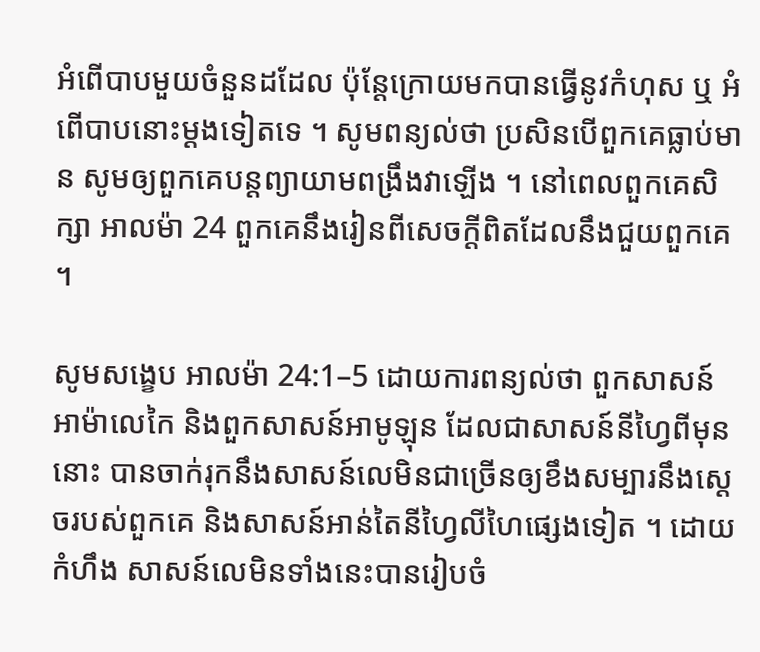អំពើបាបមួយចំនួនដដែល ប៉ុន្ដែក្រោយមកបានធ្វើនូវកំហុស ឬ អំពើបាបនោះម្ដងទៀតទេ ។ សូមពន្យល់ថា ប្រសិនបើពួកគេធ្លាប់មាន សូមឲ្យពួកគេបន្ដព្យាយាមពង្រឹងវាឡើង ។ នៅពេលពួកគេសិក្សា អាលម៉ា 24 ពួកគេនឹងរៀនពីសេចក្ដីពិតដែលនឹងជួយពួកគេ ។

សូមសង្ខេប អាលម៉ា 24:1–5 ដោយការពន្យល់ថា ពួកសាសន៍អាម៉ាលេកៃ និងពួកសាសន៍អាមូឡុន ដែលជាសាសន៍នីហ្វៃពីមុននោះ បានចាក់រុកនឹងសាសន៍លេមិនជាច្រើនឲ្យខឹងសម្បារនឹងស្ដេចរបស់ពួកគេ និងសាសន៍អាន់តៃនីហ្វៃលីហៃផ្សេងទៀត ។ ដោយកំហឹង សាសន៍លេមិនទាំងនេះបានរៀបចំ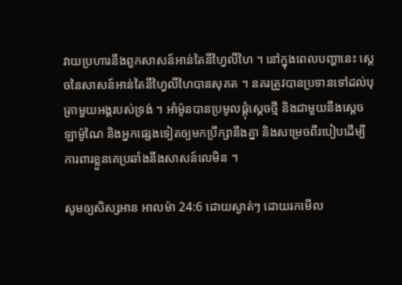វាយប្រហារនឹងពួកសាសន៍អាន់តៃនីហ្វៃលីហៃ ។ នៅក្នុងពេលបញ្ហានេះ ស្ដេចនៃសាសន៍អាន់តៃនីហ្វៃលីហៃបានសុគត ។ នគរត្រូវបានប្រទានទៅដល់បុត្រាមួយអង្គរបស់ទ្រង់ ។ អាំម៉ូនបានប្រមូលផ្ដុំស្ដេចថ្មី និងជាមួយនឹងស្ដេចឡាម៉ូណៃ និងអ្នកផ្សេងទៀតឲ្យមកប្រឹក្សានឹងគ្នា និងសម្រេចពីរបៀបដើម្បីការពារខ្លួនគេប្រឆាំងនឹងសាសន៍លេមិន ។

សូមឲ្យសិស្សអាន អាលម៉ា 24:6 ដោយស្ងាត់ៗ ដោយរកមើល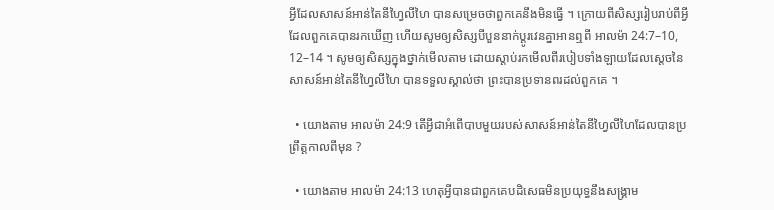អ្វីដែលសាសន៍អាន់តៃនីហ្វៃលីហៃ បានសម្រេចថាពួកគេនឹងមិនធ្វើ ។ ក្រោយពីសិស្សរៀបរាប់ពីអ្វីដែលពួកគេបានរកឃើញ ហើយសូមឲ្យសិស្សបីបួននាក់ប្ដូរវេនគ្នាអានឮពី អាលម៉ា 24:7–10, 12–14 ។ សូមឲ្យសិស្សក្នុងថ្នាក់មើលតាម ដោយស្ដាប់រកមើលពីរបៀបទាំងឡាយដែលស្ដេចនៃសាសន៍អាន់តៃនីហ្វៃលីហៃ បានទទួលស្គាល់ថា ព្រះបានប្រទានពរដល់ពួកគេ ។

  • យោងតាម អាលម៉ា 24:9 តើអ្វីជាអំពើបាបមួយរបស់សាសន៍អាន់តៃនីហ្វៃលីហៃដែលបានប្រព្រឹត្តកាលពីមុន ?

  • យោងតាម អាលម៉ា 24:13 ហេតុអ្វីបានជាពួកគេបដិសេធមិនប្រយុទ្ធនឹងសង្គ្រាម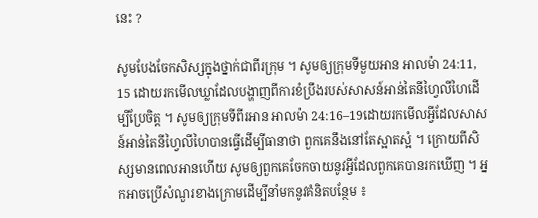នេះ ?

សូមបែងចែកសិស្សក្នុងថ្នាក់ជាពីរក្រុម ។ សូមឲ្យក្រុមទីមួយអាន អាលម៉ា 24:11, 15 ដោយរកមើលឃ្លាដែលបង្ហាញពីការខំប្រឹងរបស់សាសន៍អាន់តៃនីហ្វៃលីហៃដើម្បីប្រែចិត្ត ។ សូមឲ្យក្រុមទីពីរអាន អាលម៉ា 24:16–19ដោយរកមើលអ្វីដែលសាសន៍អាន់តៃនីហ្វៃលីហៃបានធ្វើដើម្បីធានាថា ពួកគេនឹងនៅតែស្អាតស្អំ ។ ក្រោយពីសិស្សមានពេលអានហើយ សូមឲ្យពួកគេចែកចាយនូវអ្វីដែលពួកគេបានរកឃើញ ។ អ្នកអាចប្រើសំណួរខាងក្រោមដើម្បីនាំមកនូវគំនិតបន្ថែម ៖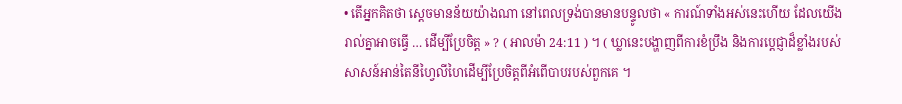• តើអ្នកគិតថា ស្ដេចមានន័យយ៉ាងណា នៅពេលទ្រង់បានមានបន្ទូលថា « ការណ៍ទាំងអស់នេះហើយ ដែលយើងរាល់គ្នាអាចធ្វើ … ដើម្បីប្រែចិត្ត » ? ( អាលម៉ា 24:11 ) ។ ( ឃ្លានេះបង្ហាញពីការខំប្រឹង និងការប្ដេជ្ញាដ៏ខ្លាំងរបស់សាសន៍អាន់តៃនីហ្វៃលីហៃដើម្បីប្រែចិត្តពីអំពើបាបរបស់ពួកគេ ។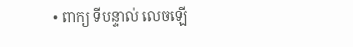• ពាក្យ ទីបន្ទាល់ លេចឡើ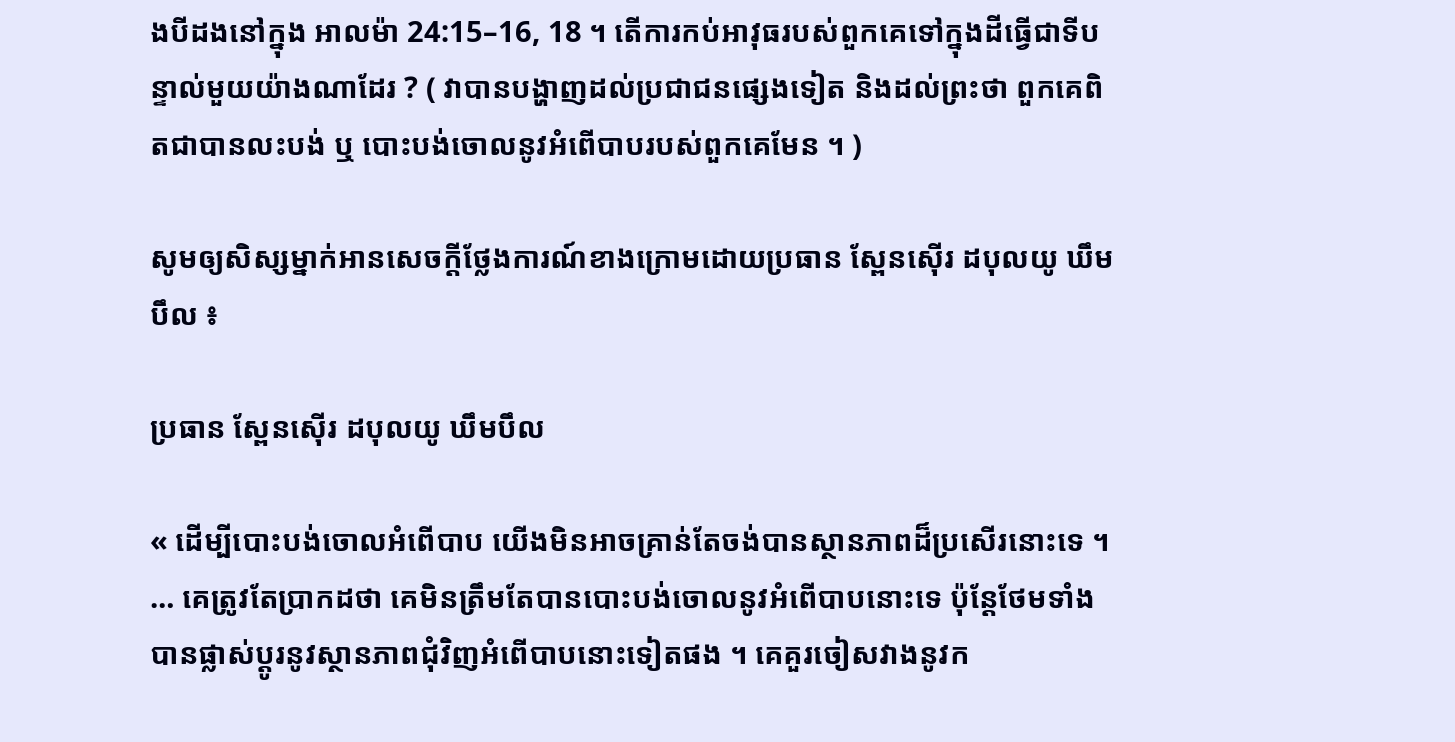ងបីដងនៅក្នុង អាលម៉ា 24:15–16, 18 ។ តើការកប់អាវុធរបស់ពួកគេទៅក្នុងដីធ្វើជាទីបន្ទាល់មួយយ៉ាងណាដែរ ? ( វាបានបង្ហាញដល់ប្រជាជនផ្សេងទៀត និងដល់ព្រះថា ពួកគេពិតជាបានលះបង់ ឬ បោះបង់ចោលនូវអំពើបាបរបស់ពួកគេមែន ។ )

សូមឲ្យសិស្សម្នាក់អានសេចក្ដីថ្លែងការណ៍ខាងក្រោមដោយប្រធាន ស្ពែនស៊ើរ ដបុលយូ ឃឹមបឹល ៖

ប្រធាន ស្ពែនស៊ើរ ដបុលយូ ឃឹមបឹល

« ដើម្បីបោះបង់ចោលអំពើបាប យើងមិនអាចគ្រាន់តែចង់បានស្ថានភាពដ៏ប្រសើរនោះទេ ។ … គេត្រូវតែប្រាកដថា គេមិនត្រឹមតែបានបោះបង់ចោលនូវអំពើបាបនោះទេ ប៉ុន្ដែថែមទាំងបានផ្លាស់ប្ដូរនូវស្ថានភាពជុំវិញអំពើបាបនោះទៀតផង ។ គេគួរចៀសវាងនូវក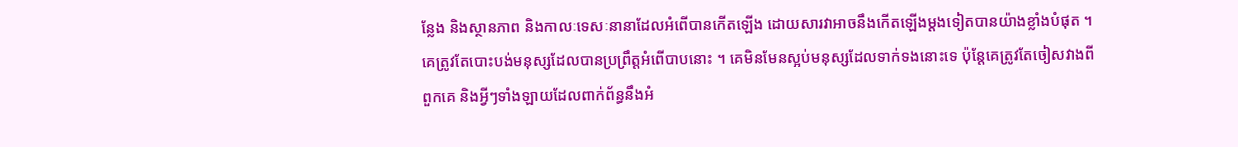ន្លែង និងស្ថានភាព និងកាលៈទេសៈនានាដែលអំពើបានកើតឡើង ដោយសារវាអាចនឹងកើតឡើងម្ដងទៀតបានយ៉ាងខ្លាំងបំផុត ។ គេត្រូវតែបោះបង់មនុស្សដែលបានប្រព្រឹត្តអំពើបាបនោះ ។ គេមិនមែនស្អប់មនុស្សដែលទាក់ទងនោះទេ ប៉ុន្ដែគេត្រូវតែចៀសវាងពីពួកគេ និងអ្វីៗទាំងឡាយដែលពាក់ព័ន្ធនឹងអំ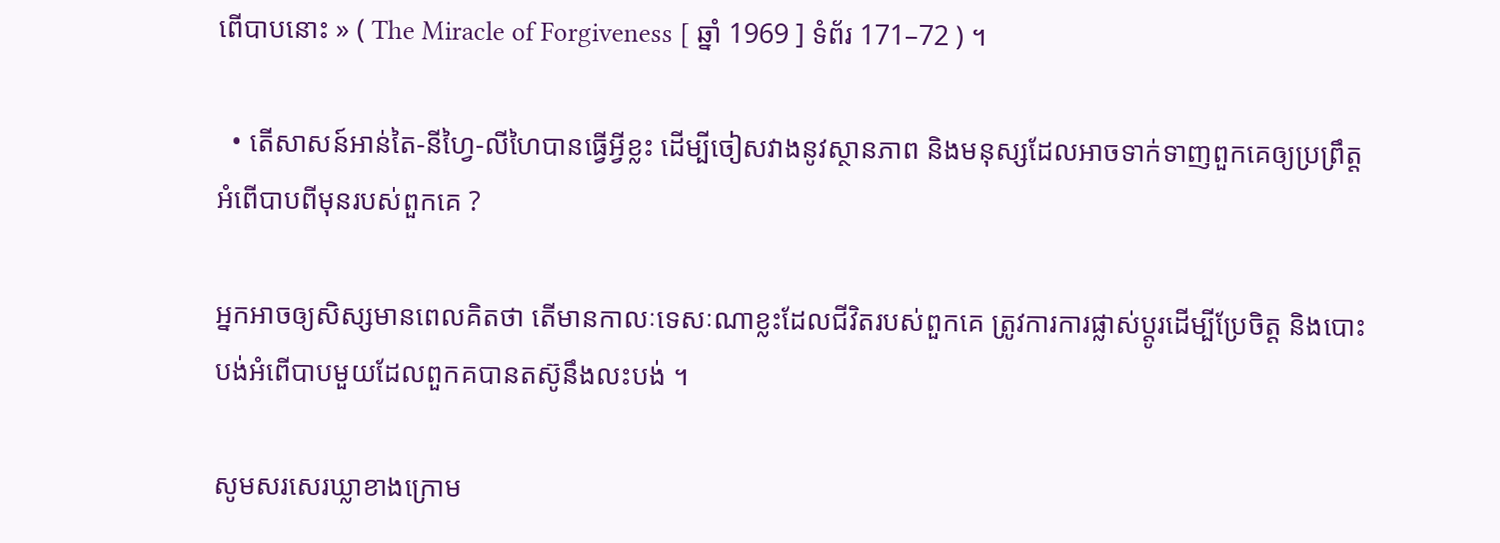ពើបាបនោះ » ( The Miracle of Forgiveness [ ឆ្នាំ 1969 ] ទំព័រ 171–72 ) ។

  • តើសាសន៍អាន់តៃ-នីហ្វៃ-លីហៃបានធ្វើអ្វីខ្លះ ដើម្បីចៀសវាងនូវស្ថានភាព និងមនុស្សដែលអាចទាក់ទាញពួកគេឲ្យប្រព្រឹត្តអំពើបាបពីមុនរបស់ពួកគេ ?

អ្នកអាចឲ្យសិស្សមានពេលគិតថា តើមានកាលៈទេសៈណាខ្លះដែលជីវិតរបស់ពួកគេ ត្រូវការការផ្លាស់ប្ដូរដើម្បីប្រែចិត្ត និងបោះបង់អំពើបាបមួយដែលពួកគបានតស៊ូនឹងលះបង់ ។

សូមសរសេរឃ្លាខាងក្រោម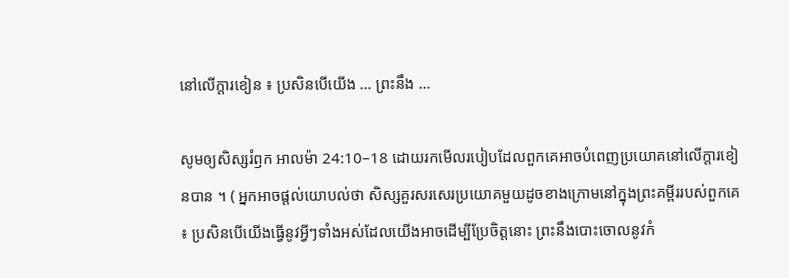នៅលើក្ដារខៀន ៖ ប្រសិនបើយើង … ព្រះនឹង …

សូមឲ្យសិស្សរំឭក អាលម៉ា 24:10–18 ដោយរកមើលរបៀបដែលពួកគេអាចបំពេញប្រយោគនៅលើក្ដារខៀនបាន ។ ( អ្នកអាចផ្ដល់យោបល់ថា សិស្សគួរសរសេរប្រយោគមួយដូចខាងក្រោមនៅក្នុងព្រះគម្ពីររបស់ពួកគេ ៖ ប្រសិនបើយើងធ្វើនូវអ្វីៗទាំងអស់ដែលយើងអាចដើម្បីប្រែចិត្តនោះ ព្រះនឹងបោះចោលនូវកំ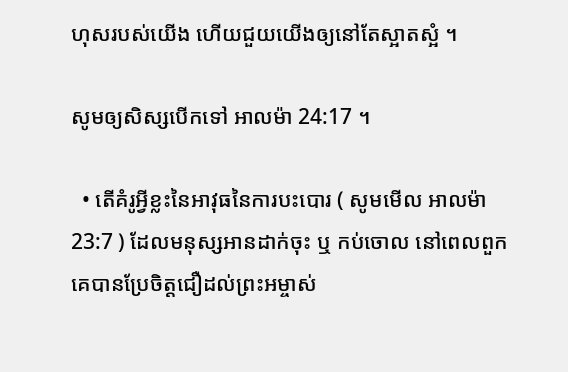ហុសរបស់យើង ហើយជួយយើងឲ្យនៅតែស្អាតស្អំ ។

សូមឲ្យសិស្សបើកទៅ អាលម៉ា 24:17 ។

  • តើគំរូអ្វីខ្លះនៃអាវុធនៃការបះបោរ ( សូមមើល អាលម៉ា 23:7 ) ដែលមនុស្សអានដាក់ចុះ ឬ កប់ចោល នៅពេលពួកគេបានប្រែចិត្តជឿដល់ព្រះអម្ចាស់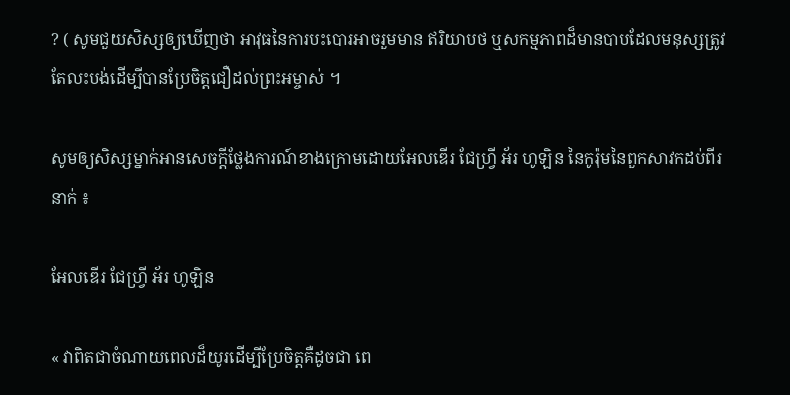? ( សូមជួយសិស្សឲ្យឃើញថា អាវុធនៃការបះបោរអាចរួមមាន ឥរិយាបថ ឬសកម្មភាពដ៏មានបាបដែលមនុស្សត្រូវតែលះបង់ដើម្បីបានប្រែចិត្តជឿដល់ព្រះអម្ចាស់ ។

សូមឲ្យសិស្សម្នាក់អានសេចក្ដីថ្លែងការណ៍ខាងក្រោមដោយអែលឌើរ ជែហ្វ្រី អ័រ ហូឡិន នៃកូរ៉ុមនៃពួកសាវកដប់ពីរនាក់ ៖

អែលឌើរ ជែហ្វ្រី អ័រ ហូឡិន

« វាពិតជាចំណាយពេលដ៏យូរដើម្បីប្រែចិត្តគឺដូចជា ពេ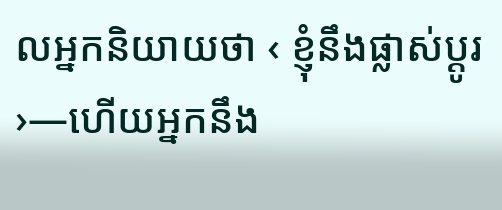លអ្នកនិយាយថា ‹ ខ្ញុំនឹងផ្លាស់ប្ដូរ ›—ហើយអ្នកនឹង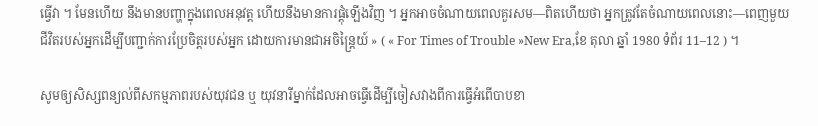ធ្វើវា ។ មែនហើយ នឹងមានបញ្ហាក្នុងពេលអនុវត្ត ហើយនឹងមានការផ្ដុំឡើងវិញ ។ អ្នកអាចចំណាយពេលគួរសម—ពិតហើយថា អ្នកត្រូវតែចំណាយពេលនោះ—ពេញមួយជីវិតរបស់អ្នកដើម្បីបញ្ជាក់ការប្រែចិត្តរបស់អ្នក ដោយការមានជាអចិន្ដ្រៃយ៍ » ( « For Times of Trouble »New Era,ខែ តុលា ឆ្នាំ 1980 ទំព័រ 11–12 ) ។

សូមឲ្យសិស្សពន្យល់ពីសកម្មភាពរបស់យុវជន ឬ យុវនារីម្នាក់ដែលអាចធ្វើដើម្បីចៀសវាងពីការធ្វើអំពើបាបខា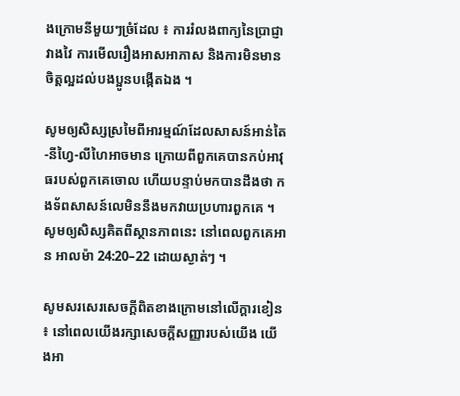ងក្រោមនីមួយៗច្រំដែល ៖ ការរំលងពាក្យនៃប្រាជ្ញាវាងវៃ ការមើលរឿងអាសអាភាស និងការមិនមានចិត្តល្អដល់បងប្អូនបង្កើតឯង ។

សូមឲ្យសិស្សស្រមៃពីអារម្មណ៍ដែលសាសន៍អាន់តៃ-នីហ្វៃ-លីហៃអាចមាន ក្រោយពីពួកគេបានកប់អាវុធរបស់ពួកគេចោល ហើយបន្ទាប់មកបានដឹងថា កងទ័ពសាសន៍លេមិននឹងមកវាយប្រហារពួកគេ ។ សូមឲ្យសិស្សគិតពីស្ថានភាពនេះ នៅពេលពួកគេអាន អាលម៉ា 24:20–22 ដោយស្ងាត់ៗ ។

សូមសរសេរសេចក្ដីពិតខាងក្រោមនៅលើក្ដារខៀន ៖ នៅពេលយើងរក្សាសេចក្ដីសញ្ញារបស់យើង យើងអា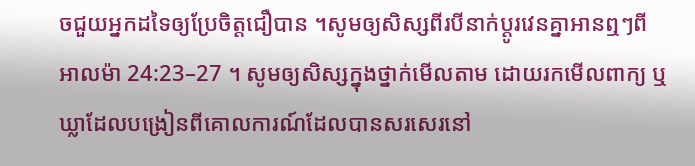ចជួយអ្នកដទៃឲ្យប្រែចិត្តជឿបាន ។សូមឲ្យសិស្សពីរបីនាក់ប្ដូរវេនគ្នាអានឮៗពី អាលម៉ា 24:23–27 ។ សូមឲ្យសិស្សក្នុងថ្នាក់មើលតាម ដោយរកមើលពាក្យ ឬឃ្លាដែលបង្រៀនពីគោលការណ៍ដែលបានសរសេរនៅ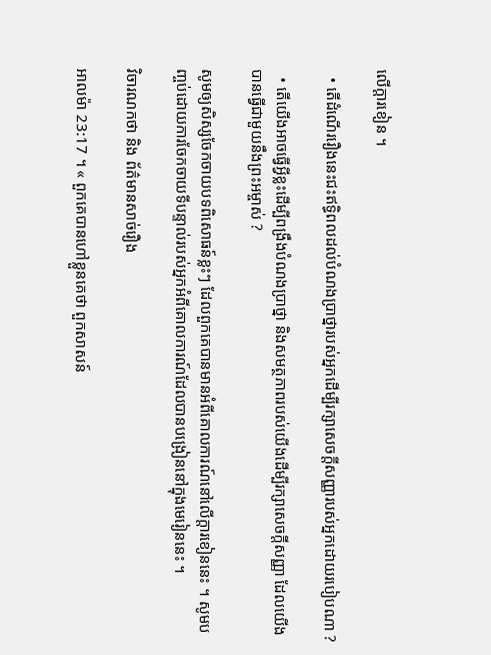លើក្ដារខៀន ។

  • តើដំណើររឿងនេះជះឥទ្ធិពលដល់បំណងប្រាថ្នារបស់អ្នកដើម្បីរក្សាសេចក្ដីសញ្ញារបស់អ្នកដោយរបៀបណា ?

  • តើយើងអាចធ្វើអ្វីខ្លះដើម្បីពង្រឹងបំណងប្រាថ្នា និងសមត្ថភាពរបស់យើងដើម្បីរក្សាសេចក្ដីសញ្ញា ដែលយើងបានធ្វើជាមួយនឹងព្រះអម្ចាស់ ?

សូមឲ្យសិស្សចែកចាយបទពិសោធន៍ខ្លះៗ ដែលពួកគេបានមានអំពីគោលការណ៍នៅលើក្ដារខៀននេះ ។ សូមបញ្ចប់ដោយការចែកចាយទីបន្ទាល់របស់អ្នកអំពីគោលការណ៍ដែលបានបង្រៀននៅក្នុងមេរៀននេះ ។

វិចារណកថា និង ព័ត៌មានសាច់រឿង

អាលម៉ា 23:17 ។ « ពួកគេបានហៅខ្លួនគេថា ពួកសាសន៍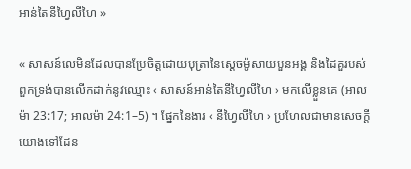អាន់តៃនីហ្វៃលីហៃ »

« សាសន៍លេមិនដែលបានប្រែចិត្តដោយបុត្រានៃស្ដេចម៉ូសាយបួនអង្គ និងដៃគួរបស់ពួកទ្រង់បានលើកដាក់នូវឈ្មោះ ‹ សាសន៍អាន់តៃនីហ្វៃលីហៃ › មកលើខ្លួនគេ (អាលម៉ា 23:17; អាលម៉ា 24:1–5) ។ ផ្នែកនៃងារ ‹ នីហ្វៃលីហៃ › ប្រហែលជាមានសេចក្ដីយោងទៅដែន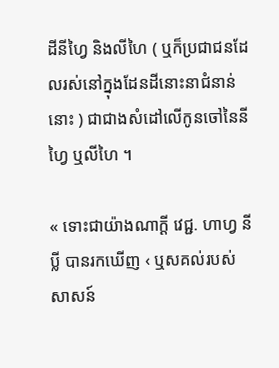ដីនីហ្វៃ និងលីហៃ ( ឬក៏ប្រជាជនដែលរស់នៅក្នុងដែនដីនោះនាជំនាន់នោះ ) ជាជាងសំដៅលើកូនចៅនៃនីហ្វៃ ឬលីហៃ ។

« ទោះជាយ៉ាងណាក្ដី វេជ្ជ. ហាហ្វ នីប្លី បានរកឃើញ ‹ ឬសគល់របស់សាសន៍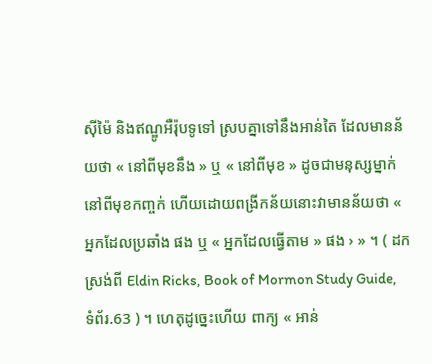ស៊ីម៉ៃ និងឥណ្ឌូអឺរ៉ុបទូទៅ ស្របគ្នាទៅនឹងអាន់តៃ ដែលមានន័យថា « នៅពីមុខនឹង » ឬ « នៅពីមុខ » ដូចជាមនុស្សម្នាក់នៅពីមុខកញ្ចក់ ហើយដោយពង្រីកន័យនោះវាមានន័យថា « អ្នកដែលប្រឆាំង ផង ឬ « អ្នកដែលធ្វើតាម » ផង › » ។ ( ដកស្រង់ពី Eldin Ricks, Book of Mormon Study Guide, ទំព័រ.63 ) ។ ហេតុដូច្នេះហើយ ពាក្យ « អាន់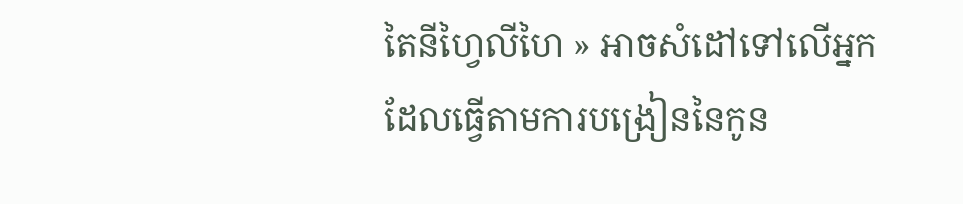តៃនីហ្វៃលីហៃ » អាចសំដៅទៅលើអ្នកដែលធ្វើតាមការបង្រៀននៃកូន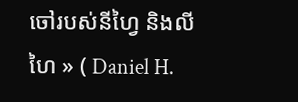ចៅរបស់នីហ្វៃ និងលីហៃ » ( Daniel H.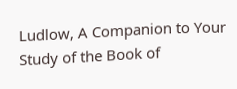Ludlow, A Companion to Your Study of the Book of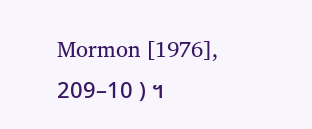Mormon [1976], 209–10 ) ។